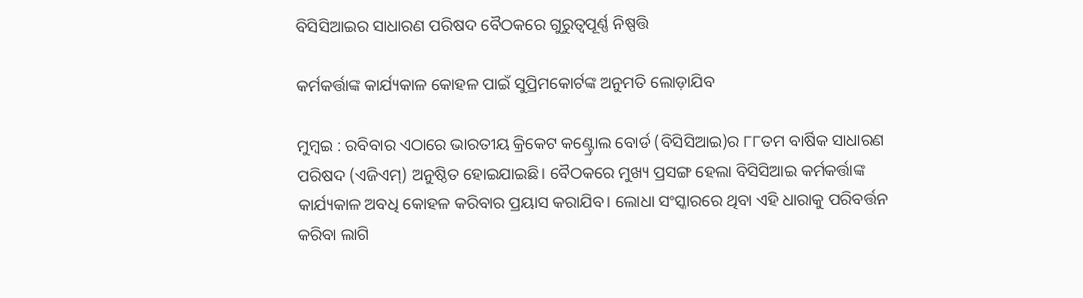ବିସିସିଆଇର ସାଧାରଣ ପରିଷଦ ବୈଠକରେ ଗୁରୁତ୍ବପୂର୍ଣ୍ଣ ନିଷ୍ପତ୍ତି

କର୍ମକର୍ତ୍ତାଙ୍କ କାର୍ଯ୍ୟକାଳ କୋହଳ ପାଇଁ ସୁପ୍ରିମକୋର୍ଟଙ୍କ ଅନୁମତି ଲୋଡ଼ାଯିବ

ମୁମ୍ବଇ : ରବିବାର ଏଠାରେ ଭାରତୀୟ କ୍ରିକେଟ କଣ୍ଟ୍ରୋଲ ବୋର୍ଡ (ବିସିସିଆଇ)ର ୮୮ତମ ବାର୍ଷିକ ସାଧାରଣ ପରିଷଦ (ଏଜିଏମ୍‌) ଅନୁଷ୍ଠିତ ହୋଇଯାଇଛି। ବୈଠକରେ ମୁଖ୍ୟ ପ୍ରସଙ୍ଗ ହେଲା ବିସିସିଆଇ କର୍ମକର୍ତ୍ତାଙ୍କ କାର୍ଯ୍ୟକାଳ ଅବଧି କୋହଳ କରିବାର ପ୍ରୟାସ କରାଯିବ। ଲୋଧା ସଂସ୍କାରରେ ଥିବା ଏହି ଧାରାକୁ ପରିବର୍ତ୍ତନ କରିବା ଲାଗି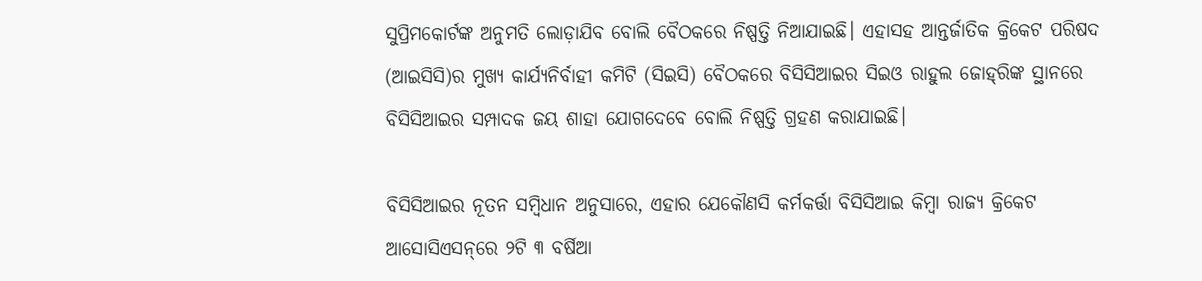ସୁପ୍ରିମକୋର୍ଟଙ୍କ ଅନୁମତି ଲୋଡ଼ାଯିବ ବୋଲି ବୈଠକରେ ନିଷ୍ପତ୍ତି ନିଆଯାଇଛି। ଏହାସହ ଆନ୍ତର୍ଜାତିକ କ୍ରିକେଟ ପରିଷଦ (ଆଇସିସି)ର ମୁଖ୍ୟ କାର୍ଯ୍ୟନିର୍ବାହୀ କମିଟି (ସିଇସି) ବୈଠକରେ ବିସିସିଆଇର ସିଇଓ ରାହୁଲ ଜୋହ୍‌ରିଙ୍କ ସ୍ଥାନରେ ବିସିସିଆଇର ସମ୍ପାଦକ ଜୟ ଶାହା ଯୋଗଦେବେ ବୋଲି ନିଷ୍ପତ୍ତି ଗ୍ରହଣ କରାଯାଇଛି।

ବିସିସିଆଇର ନୂତନ ସମ୍ବିଧାନ ଅନୁସାରେ, ଏହାର ଯେକୌଣସି କର୍ମକର୍ତ୍ତା ବିସିସିଆଇ କିମ୍ବା ରାଜ୍ୟ କ୍ରିକେଟ ଆସୋସିଏସନ୍‌ରେ ୨ଟି ୩ ବର୍ଷିଆ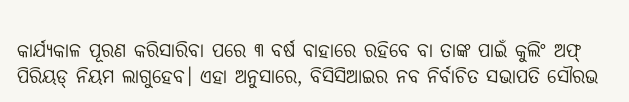କାର୍ଯ୍ୟକାଳ ପୂରଣ କରିସାରିବା ପରେ ୩ ବର୍ଷ ବାହାରେ ରହିବେ ବା ତାଙ୍କ ପାଇଁ କୁଲିଂ ଅଫ୍ ପିରିୟଡ୍‌ ନିୟମ ଲାଗୁହେବ। ଏହା ଅନୁସାରେ, ବିସିସିଆଇର ନବ ନିର୍ବାଚିତ ସଭାପତି ସୌରଭ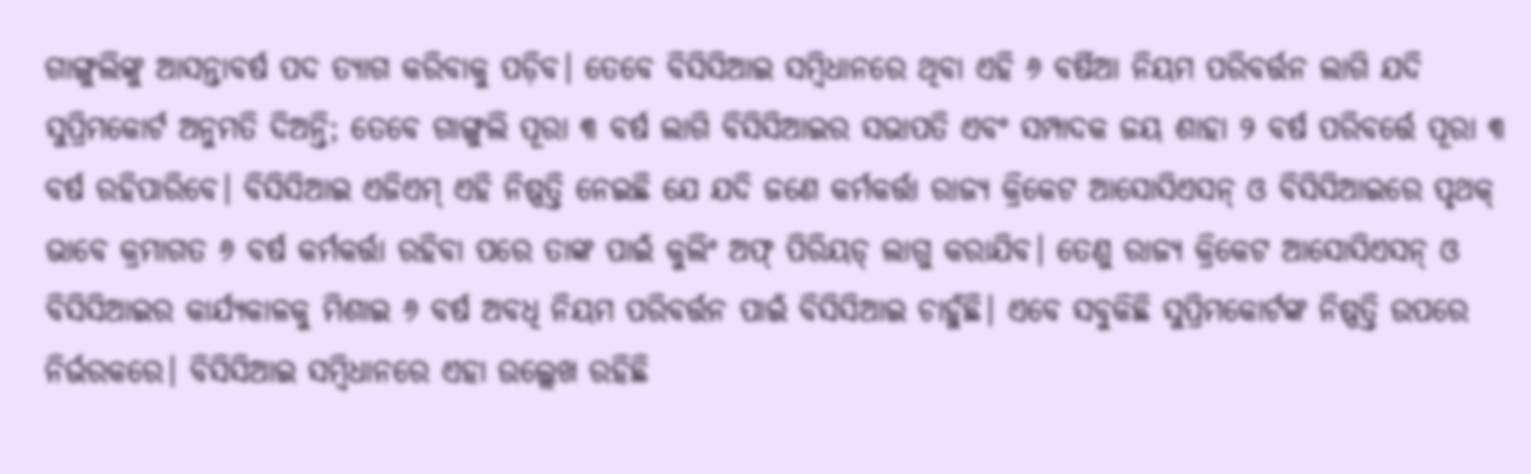ଗାଙ୍ଗୁଲିଙ୍କୁ ଆସନ୍ତାବର୍ଷ ପଦ ତ୍ୟାଗ କରିବାକୁ ପଡ଼ିବ। ତେବେ ବିସିସିଆଇ ସମ୍ବିଧାନରେ ଥିବା ଏହି ୬ ବର୍ଷିଆ ନିୟମ ପରିବର୍ତ୍ତନ ଲାଗି ଯଦି ସୁପ୍ରିମକୋର୍ଟ ଅନୁମତି ଦିଅନ୍ତି; ତେବେ ଗାଙ୍ଗୁଲି ପୂରା ୩ ବର୍ଷ ଲାଗି ବିସିସିଆଇର ସଭାପତି ଏବଂ ସମ୍ପାଦକ ଜୟ ଶାହା ୨ ବର୍ଷ ପରିବର୍ତ୍ତେ ପୂରା ୩ ବର୍ଷ ରହିପାରିବେ। ବିସିସିଆଇ ଏଜିଏମ୍ ଏହି ନିଷ୍ପତ୍ତି ନେଇଛି ଯେ ଯଦି ଜଣେ କର୍ମକର୍ତ୍ତା ରାଜ୍ୟ କ୍ରିକେଟ ଆସୋସିଏସନ୍‌ ଓ ବିସିସିଆଇରେ ପୃଥକ୍ ଭାବେ କ୍ରମାଗତ ୬ ବର୍ଷ କର୍ମକର୍ତ୍ତା ରହିବା ପରେ ତାଙ୍କ ପାଇଁ କୁଲିଂ ଅଫ୍ ପିରିୟଡ୍ ଲାଗୁ କରାଯିବ। ତେଣୁ ରାଜ୍ୟ କ୍ରିକେଟ ଆସୋସିଏସନ୍‌ ଓ ବିସିସିଆଇର କାର୍ଯ୍ୟକାଳକୁ ମିଶାଇ ୬ ବର୍ଷ ଅବଧି ନିୟମ ପରିବର୍ତ୍ତନ ପାଇଁ ବିସିସିଆଇ ଚାହୁଁଛି। ଏବେ ସବୁକିଛି ସୁପ୍ରିମକୋର୍ଟଙ୍କ ନିଷ୍ପତ୍ତି ଉପରେ ନିର୍ଭରକରେ। ବିସିସିଆଇ ସମ୍ବିଧାନରେ ଏହା ଉଲ୍ଲେଖ ରହିଛି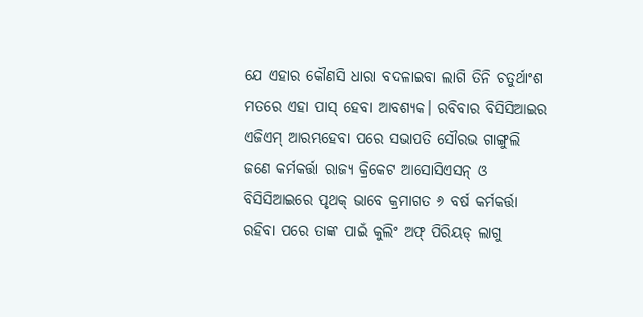ଯେ ଏହାର କୌଣସି ଧାରା ବଦଳାଇବା ଲାଗି ତିନି ଚତୁର୍ଥାଂଶ ମତରେ ଏହା ପାସ୍ ହେବା ଆବଶ୍ୟକ। ରବିବାର ବିସିସିଆଇର ଏଜିଏମ୍ ଆରମ୍ଭହେବା ପରେ ସଭାପତି ସୌରଭ ଗାଙ୍ଗୁଲି ଜଣେ କର୍ମକର୍ତ୍ତା ରାଜ୍ୟ କ୍ରିକେଟ ଆସୋସିଏସନ୍‌ ଓ ବିସିସିଆଇରେ ପୃଥକ୍ ଭାବେ କ୍ରମାଗତ ୬ ବର୍ଷ କର୍ମକର୍ତ୍ତା ରହିବା ପରେ ତାଙ୍କ ପାଇଁ କୁଲିଂ ଅଫ୍ ପିରିୟଡ୍ ଲାଗୁ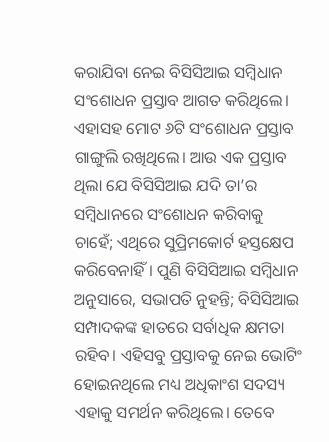କରାଯିବା ନେଇ ବିସିସିଆଇ ସମ୍ବିଧାନ ସଂଶୋଧନ ପ୍ରସ୍ତାବ ଆଗତ କରିଥିଲେ। ଏହାସହ ମୋଟ ୬ଟି ସଂଶୋଧନ ପ୍ରସ୍ତାବ ଗାଙ୍ଗୁଲି ରଖିଥିଲେ। ଆଉ ଏକ ପ୍ରସ୍ତାବ ଥିଲା ଯେ ବିସିସିଆଇ ଯଦି ତା’ର ସମ୍ବିଧାନରେ ସଂଶୋଧନ କରିବାକୁ ଚାହେଁ; ଏଥିରେ ସୁପ୍ରିମକୋର୍ଟ ହସ୍ତକ୍ଷେପ କରିବେନାହିଁ। ପୁଣି ବିସିସିଆଇ ସମ୍ବିଧାନ ଅନୁସାରେ, ସଭାପତି ନୁହନ୍ତି; ବିସିସିଆଇ ସମ୍ପାଦକଙ୍କ ହାତରେ ସର୍ବାଧିକ କ୍ଷମତା ରହିବ। ଏହିସବୁ ପ୍ରସ୍ତାବକୁ ନେଇ ଭୋଟିଂ ହୋଇନଥିଲେ ମଧ୍ୟ ଅଧିକାଂଶ ସଦସ୍ୟ ଏହାକୁ ସମର୍ଥନ କରିଥିଲେ। ତେବେ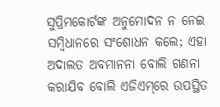ସୁପ୍ରିମକୋର୍ଟଙ୍କ ଅନୁମୋଦନ ନ ନେଇ ସମ୍ବିଧାନରେ ସଂଶୋଧନ କଲେ; ଏହା ଅଦାଲତ ଅବମାନନା ବୋଲି ଗଣନା କରାଯିବ ବୋଲି ଏଜିଏମ୍‌ରେ ଉପସ୍ଥିତ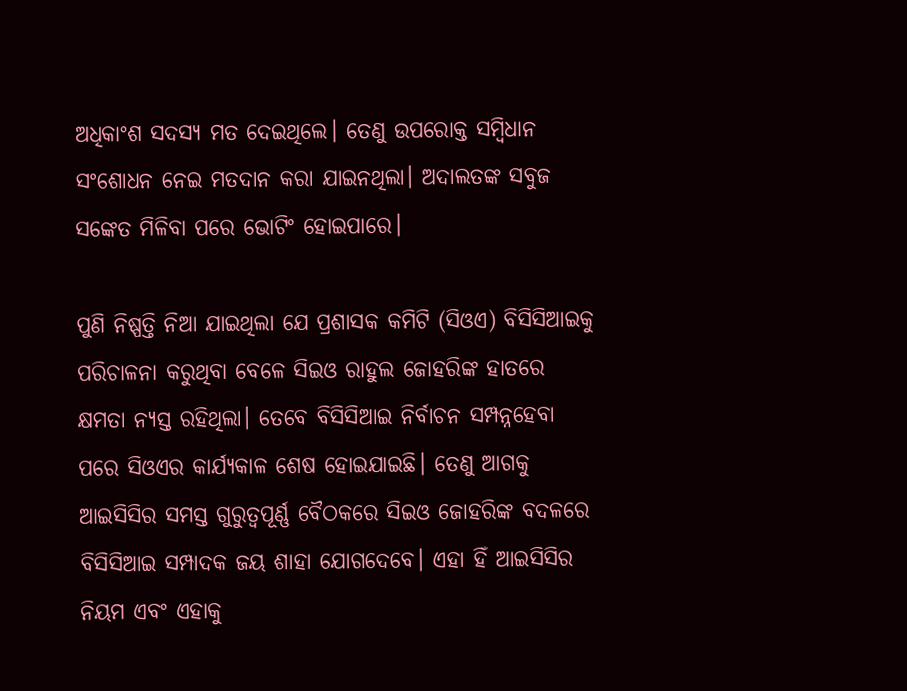ଅଧିକାଂଶ ସଦସ୍ୟ ମତ ଦେଇଥିଲେ। ତେଣୁ ଉପରୋକ୍ତ ସମ୍ବିଧାନ ସଂଶୋଧନ ନେଇ ମତଦାନ କରା ଯାଇନଥିଲା। ଅଦାଲତଙ୍କ ସବୁଜ ସଙ୍କେତ ମିଳିବା ପରେ ଭୋଟିଂ ହୋଇପାରେ।

ପୁଣି ନିଷ୍ପତ୍ତି ନିଆ ଯାଇଥିଲା ଯେ ପ୍ରଶାସକ କମିଟି (ସିଓଏ) ବିସିସିଆଇକୁ ପରିଚାଳନା କରୁଥିବା ବେଳେ ସିଇଓ ରାହୁଲ ଜୋହରିଙ୍କ ହାତରେ କ୍ଷମତା ନ୍ୟସ୍ତ ରହିଥିଲା। ତେବେ ବିସିସିଆଇ ନିର୍ବାଚନ ସମ୍ପନ୍ନହେବା ପରେ ସିଓଏର କାର୍ଯ୍ୟକାଳ ଶେଷ ହୋଇଯାଇଛି। ତେଣୁ ଆଗକୁ ଆଇସିସିର ସମସ୍ତ ଗୁରୁତ୍ବପୂର୍ଣ୍ଣ ବୈଠକରେ ସିଇଓ ଜୋହରିଙ୍କ ବଦଳରେ ବିସିସିଆଇ ସମ୍ପାଦକ ଜୟ ଶାହା ଯୋଗଦେବେ। ଏହା ହିଁ ଆଇସିସିର ନିୟମ ଏବଂ ଏହାକୁ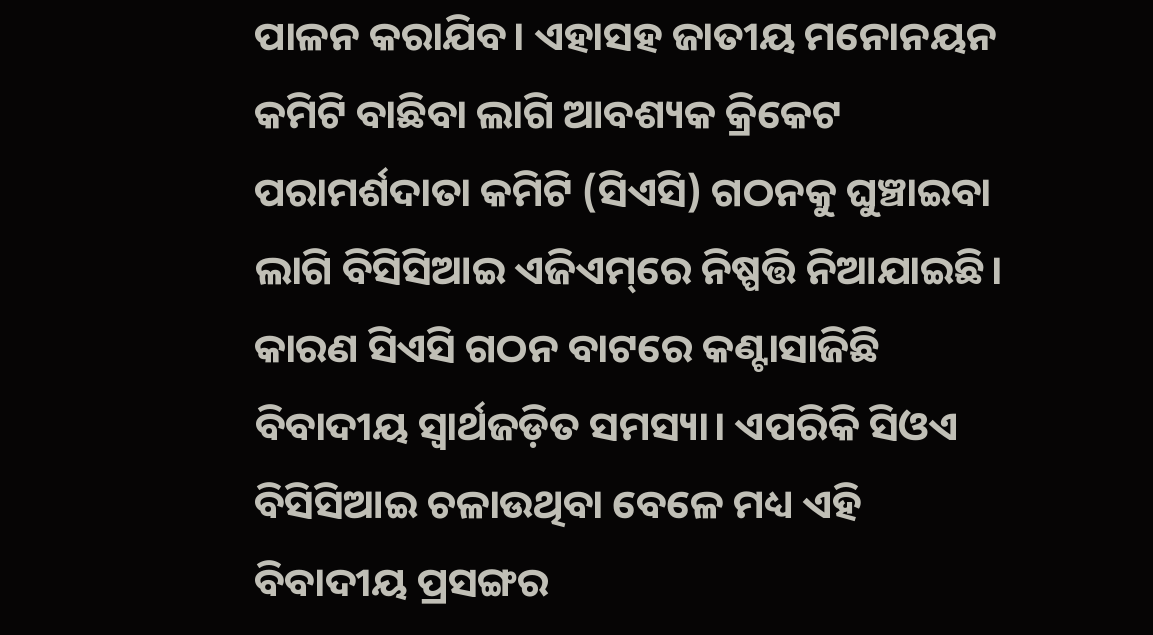ପାଳନ କରାଯିବ। ଏହାସହ ଜାତୀୟ ମନୋନୟନ କମିଟି ବାଛିବା ଲାଗି ଆବଶ୍ୟକ କ୍ରିକେଟ ପରାମର୍ଶଦାତା କମିଟି (ସିଏସି) ଗଠନକୁ ଘୁଞ୍ଚାଇବା ଲାଗି ବିସିସିଆଇ ଏଜିଏମ୍‌ରେ ନିଷ୍ପତ୍ତି ନିଆଯାଇଛି। କାରଣ ସିଏସି ଗଠନ ବାଟରେ କଣ୍ଟାସାଜିଛି ବିବାଦୀୟ ସ୍ବାର୍ଥଜଡ଼ିତ ସମସ୍ୟା। ଏପରିକି ସିଓଏ ବିସିସିଆଇ ଚଳାଉଥିବା ବେଳେ ମଧ୍ୟ ଏହି ବିବାଦୀୟ ପ୍ରସଙ୍ଗର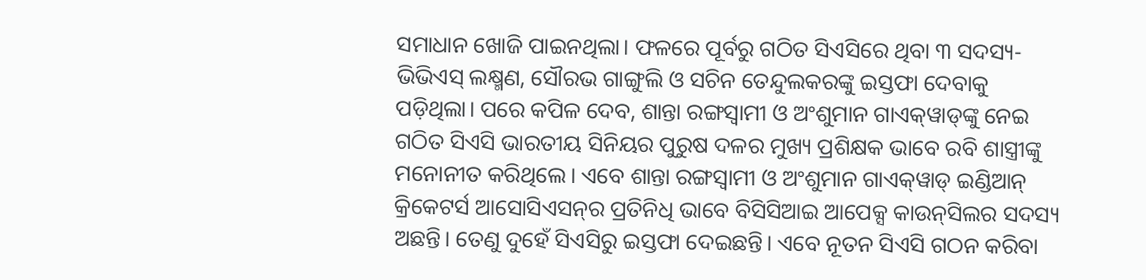ସମାଧାନ ଖୋଜି ପାଇନଥିଲା। ଫଳରେ ପୂର୍ବରୁ ଗଠିତ ସିଏସିରେ ଥିବା ୩ ସଦସ୍ୟ- ଭିଭିଏସ୍ ଲକ୍ଷ୍ମଣ, ସୌରଭ ଗାଙ୍ଗୁଲି ଓ ସଚିନ ତେନ୍ଦୁଲକରଙ୍କୁ ଇସ୍ତଫା ଦେବାକୁ ପଡ଼ିଥିଲା। ପରେ କପିଳ ଦେବ, ଶାନ୍ତା ରଙ୍ଗସ୍ବାମୀ ଓ ଅଂଶୁମାନ ଗାଏକ୍‌ୱାଡ୍‌ଙ୍କୁ ନେଇ ଗଠିତ ସିଏସି ଭାରତୀୟ ସିନିୟର ପୁରୁଷ ଦଳର ମୁଖ୍ୟ ପ୍ରଶିକ୍ଷକ ଭାବେ ରବି ଶାସ୍ତ୍ରୀଙ୍କୁ ମନୋନୀତ କରିଥିଲେ। ଏବେ ଶାନ୍ତା ରଙ୍ଗସ୍ବାମୀ ଓ ଅଂଶୁମାନ ଗାଏକ୍‌ୱାଡ୍‌ ଇଣ୍ଡିଆନ୍ କ୍ରିକେଟର୍ସ ଆସୋସିଏସନ୍‌ର ପ୍ରତିନିଧି ଭାବେ ବିସିସିଆଇ ଆପେକ୍ସ କାଉନ୍‌ସିଲର ସଦସ୍ୟ ଅଛନ୍ତି। ତେଣୁ ଦୁହେଁ ସିଏସିରୁ ଇସ୍ତଫା ଦେଇଛନ୍ତି। ଏବେ ନୂତନ ସିଏସି ଗଠନ କରିବା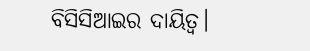ବିସିସିଆଇର ଦାୟିତ୍ବ।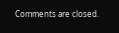Comments are closed.